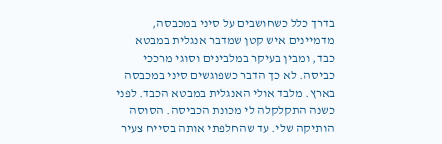בדרך כלל כשחושבים על סיני במכבסה, מדמיינים איש קטן שמדבר אנגלית במבטא כבד, ומבין בעיקר במלבינים וסוגי מרככי כביסה. לא כך הדבר כשפוגשים סיני במכבסה בארץ. מלבד אולי האנגלית במבטא הכבד. לפני כשנה התקלקלה לי מכונת הכביסה. הסוסה הותיקה שלי. עד שהחלפתי אותה בסייח צעיר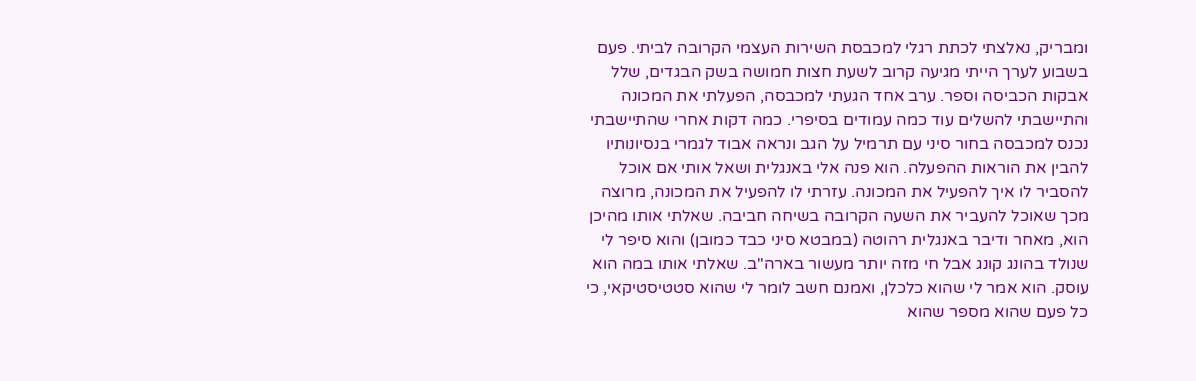ומבריק, נאלצתי לכתת רגלי למכבסת השירות העצמי הקרובה לביתי. פעם בשבוע לערך הייתי מגיעה קרוב לשעת חצות חמושה בשק הבגדים, שלל אבקות הכביסה וספר. ערב אחד הגעתי למכבסה, הפעלתי את המכונה והתיישבתי להשלים עוד כמה עמודים בסיפרי. כמה דקות אחרי שהתיישבתי נכנס למכבסה בחור סיני עם תרמיל על הגב ונראה אבוד לגמרי בנסיונותיו להבין את הוראות ההפעלה. הוא פנה אלי באנגלית ושאל אותי אם אוכל להסביר לו איך להפעיל את המכונה. עזרתי לו להפעיל את המכונה, מרוצה מכך שאוכל להעביר את השעה הקרובה בשיחה חביבה. שאלתי אותו מהיכן הוא, מאחר ודיבר באנגלית רהוטה (במבטא סיני כבד כמובן) והוא סיפר לי שנולד בהונג קונג אבל חי מזה יותר מעשור בארה"ב. שאלתי אותו במה הוא עוסק. הוא אמר לי שהוא כלכלן, ואמנם חשב לומר לי שהוא סטטיסטיקאי, כי כל פעם שהוא מספר שהוא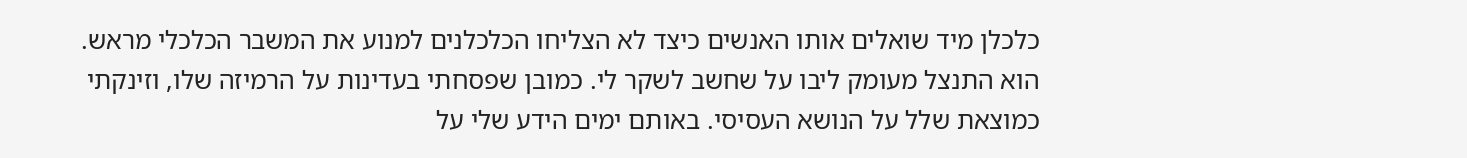כלכלן מיד שואלים אותו האנשים כיצד לא הצליחו הכלכלנים למנוע את המשבר הכלכלי מראש. הוא התנצל מעומק ליבו על שחשב לשקר לי. כמובן שפסחתי בעדינות על הרמיזה שלו, וזינקתי כמוצאת שלל על הנושא העסיסי. באותם ימים הידע שלי על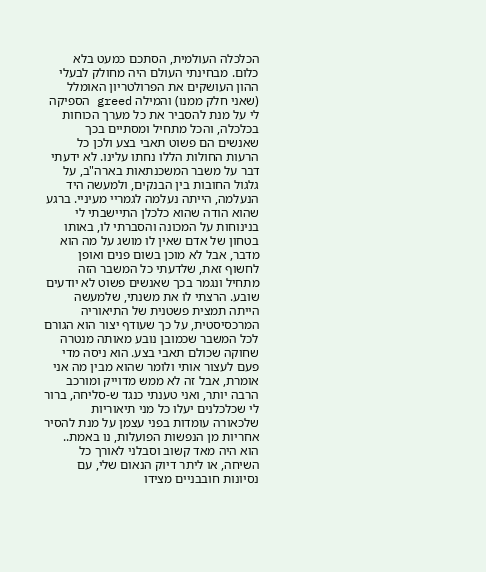הכלכלה העולמית, הסתכם כמעט בלא כלום. מבחינתי העולם היה מחולק לבעלי ההון העושקים את הפרולטריון האומלל (שאני חלק ממנו) והמילה greed הספיקה לי על מנת להסביר את כל מערך הכוחות בכלכלה, והכל מתחיל ומסתיים בכך שאנשים הם פשוט תאבי בצע ולכן כל הרעות החולות הללו נחתו עלינו. לא ידעתי דבר על משבר המשכנתאות בארה"ב, על גלגול החובות בין הבנקים, ולמעשה היד הנעלמה, הייתה נעלמה לגמריי מעיניי. ברגע שהוא הודה שהוא כלכלן התיישבתי לי בנינוחות על המכונה והסברתי לו, באותו בטחון של אדם שאין לו מושג על מה הוא מדבר, אבל לא מוכן בשום פנים ואופן לחשוף זאת, שלדעתי כל המשבר הזה מתחיל ונגמר בכך שאנשים פשוט לא יודעים שובע. הרצתי לו את משנתי, שלמעשה הייתה תמצית פשטנית של התיאוריה המרכסיסטית, על כך שעודף יצור הוא הגורם לכל המשבר שכמובן נובע מאותה מנטרה שחוקה שכולם תאבי בצע. הוא ניסה מדי פעם לעצור אותי ולומר שהוא מבין מה אני אומרת, אבל זה לא ממש מדוייק ומורכב הרבה יותר, ואני טענתי כנגד ש-סליחה, ברור לי שכלכלנים יעלו כל מני תיאוריות שלכאורה עומדות בפני עצמן על מנת להסיר אחריות מן הנפשות הפועלות, נו באמת.. הוא היה מאד קשוב וסבלני לאורך כל השיחה, או ליתר דיוק הנאום שלי, עם נסיונות חובבניים מצידו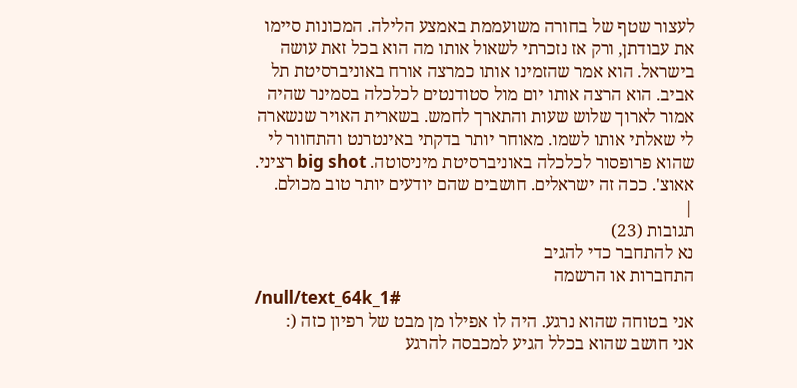לעצור שטף של בחורה משועממת באמצע הלילה. המכונות סיימו את עבודתן, ורק אז נזכרתי לשאול אותו מה הוא בכל זאת עושה בישראל. הוא אמר שהזמינו אותו כמרצה אורח באוניברסיטת תל אביב. הוא הרצה אותו יום מול סטודנטים לכלכלה בסמינר שהיה אמור לארוך שלוש שעות והתארך לחמש. בשארית האויר שנשארה לי שאלתי אותו לשמו. מאוחר יותר בדקתי באינטרנט והתחוור לי שהוא פרופסור לכלכלה באוניברסיטת מיניסוטה. big shot רציני. אאוצ'. ככה זה ישראלים. חושבים שהם יודעים יותר טוב מכולם.
|
תגובות (23)
נא להתחבר כדי להגיב
התחברות או הרשמה
/null/text_64k_1#
אני בטוחה שהוא נרגע. היה לו אפילו מן מבט של רפיון כזה (:
אני חושב שהוא בכלל הגיע למכבסה להרגע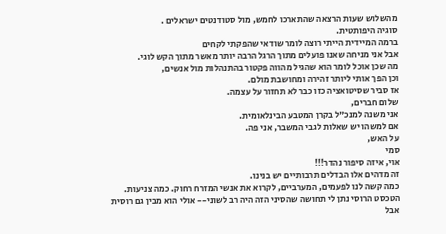מהשלוש שעות הרצאה שהתארכו לחמש, מול סטודנטים ישראלים .
סוגיה היפותטית.
ברמה המיידית הייתי רוצה לומר שודאי שהפקתי לקחים
אבל אני מניחה שאנו פועלים מתוך הרגל הרבה יותר מאשר מתוך הקש לוגי.
מה שכן אוכל לומר הוא שהגיל מהווה פקטור בהתנהלות מול אנשים,
וכן הפך אותי ליותר זהירה ומחושבת מולם.
אז סביר שסיטואציה כזו כבר לא תחזור על עצמה.
שלום חברים,
אני משנה למנכ"ל בקרן המטבע הבינלאומית.
אם למשהו יש שאלות לגבי המשבר, אני פה.
על האש,
סמי
אוי, איזה סיפור נהדר!!!
זה מדהים אלו הבדלים תרבותיים יש בנינו.
כמה קשה לנו לפעמים, המערביים, לקרוא את אנשי המזרח רחוק. כמה צניעות.
הטכסט הרוסי נתן לי תחושה שהסיני הזה היה רב לשוני-- אולי הוא מבין גם רוסית
אבל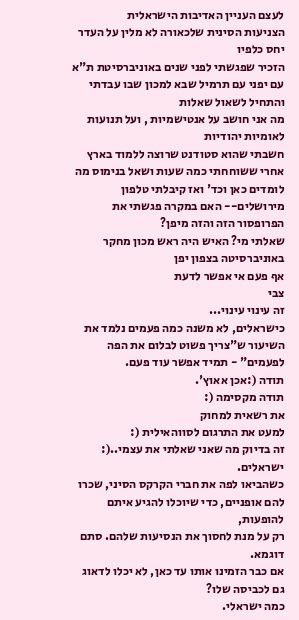לעצם העניין האדיבות הישראלית
הצניעות הסינית שלכאורה לא מלין על העדר יחס כלפיו
הזכיר שפגשתי לפני שנים באוניברסיטת ת"א עם יפני עם תרמיל שבא למכון שבו עבדתי והתחיל לשאול שאלות
מה אני חושב על אנטישמיות , ועל תנועות לאומיות יהודיות
חשבתי שהוא סטודנט שרוצה ללמוד בארץ
אחרי ששוחחתי כמה שעות ושאל בנימוס מה לומדים כאן וכד' ואז קיבלתי טלפון מירושלים-- האם במקרה פגשתי את הפרופסור הזה והזה מיפן?
שאלתי מי? האיש היה ראש מכון מחקר באוניברסיטה בצפון יפן
אף פעם אי אפשר לדעת
צבי
זה עינוי עינוי...
כישראלים, לא משנה כמה פעמים נלמד את השיעור ש"צריך פשוט לבלום את הפה לפעמים" - תמיד אפשר עוד פעם.
תודה (:אכן אאוץ'.
תודה מקסימה (:
את רשאית למחוק
למעט את התרגום לסווהאילית (:
זה בדיוק מה שאני שאלתי את עצמי..(:
ישראלים.
כשהביאו לפה את חברי הקרקס הסיני, שכרו להם אופניים, כדי שיוכלו להגיע איתם להופעות,
רק על מנת לחסוך את הנסיעות שלהם. סתם דוגמא.
אם כבר הזמינו אותו עד כאן, לא יכלו לדאוג גם לכביסה שלו?
כמה ישראלי.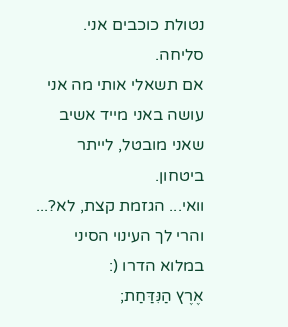נטולת כוכבים אני.
סליחה.
אם תשאלי אותי מה אני עושה באני מייד אשיב שאני מובטל, לייתר ביטחון.
וואי... הגזמת קצת, לא?...
והרי לך העינוי הסיני במלוא הדרו (:
אֶרֶץ הַנִּדַּחַת;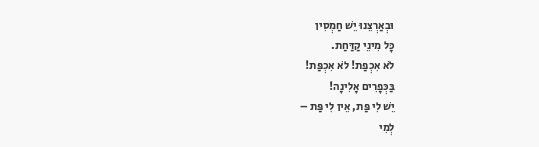וּבְאַרְצֵנוּ יֵשׁ חַמְסִין
כָּל מִינֵי קַדַּחַת.
לֹא אִכְפַּת! לֹא אִכְפַּת!
בַּכְּפָרִים אָלִינָה!
יֵשׁ לִי פַּת, אֵין לִי פַּת –
לְמִי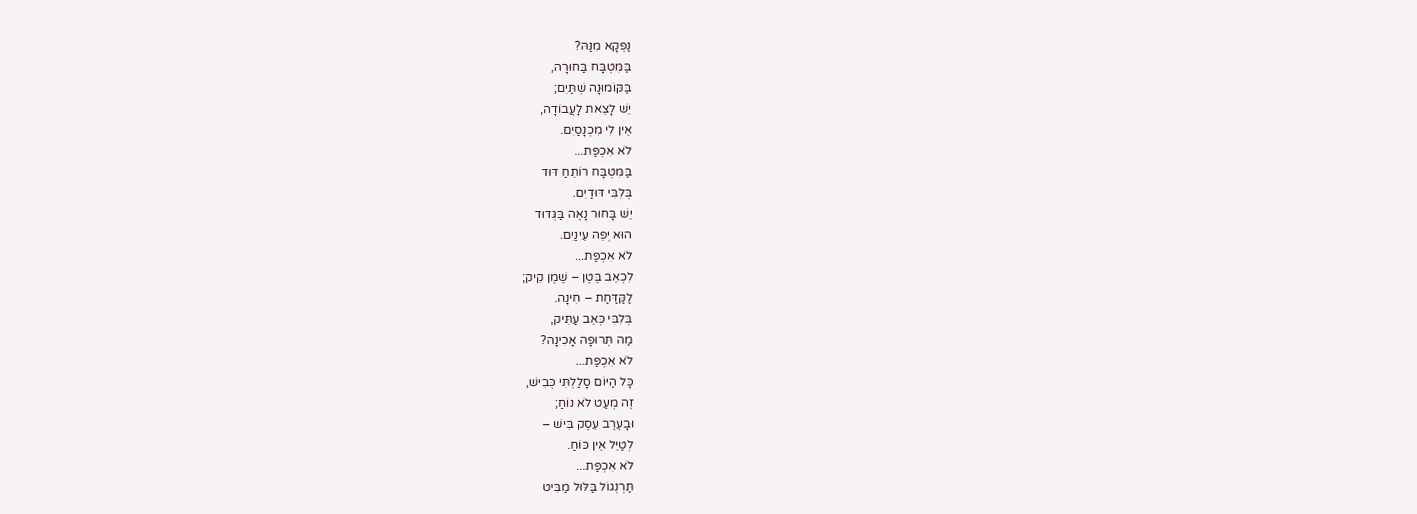נַפְקָא מִנַּהּ?
בַּמִּטְבָּח בַּחוּרָה,
בַּקּוֹמוּנָה שְׁתַּיִם;
יֵשׁ לָצֵאת לָעֲבוֹדָה,
אֵין לִי מִכְנָסַיִם.
לֹא אִכְפַּת...
בַּמִּטְבָּח רוֹתֵחַ דּוּד
בְּלִבִּי דּוּדַיִם.
יֵשׁ בָּחוּר נָאֶה בַּגְּדוּד
הוּא יְפֵה עֵינַיִם.
לֹא אִכְפַּת...
לִכְאֵב בֶּטֶן – שֶׁמֶן קִיק;
לַקַּדַּחַת – חִינָה.
בְּלִבִּי כְּאֵב עַתִּיק,
מַה תְּרוּפָה אָכִינָה?
לֹא אִכְפַּת...
כָּל הַיּוֹם סָלַלְתִּי כְּבִישׁ,
זֶה מְעַט לֹא נוֹחַ;
וּבָעֶרֶב עֵסֶק בִּישׁ –
לְטַיֵּל אֵין כּוֹחַ.
לֹא אִכְפַּת...
תַּרְנְגוֹל בַּלּוּל מַבִּיט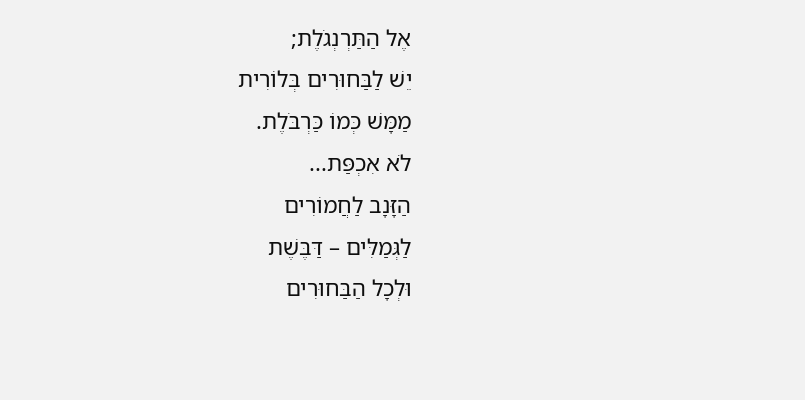אֶל הַתַּרְנְגֹלֶת;
יֵשׁ לַבַּחוּרִים בְּלוֹרִית
מַמָּשׁ כְּמוֹ כַּרְבֹּלֶת.
לֹא אִכְפַּת...
הַזָּנָב לַחֲמוֹרִים
לַגְּמַלִּים – דַּבֶּשֶׁת
וּלְכָל הַבַּחוּרִים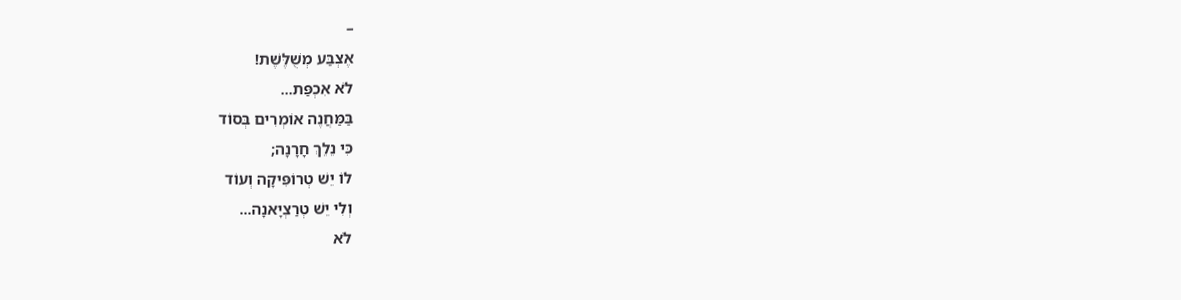–
אֶצְבַּע מְשֻׁלֶּשֶׁת!
לֹא אִכְפַּת...
בַּמַּחֲנֶה אוֹמְרִים בְּסוֹד
כִּי נֵלֵךְ חָרָנָה;
לוֹ יֵשׁ טְרוֹפִּיקָה וְעוֹד
וְלִי יֵשׁ טְרַצְיָאנָה...
לֹא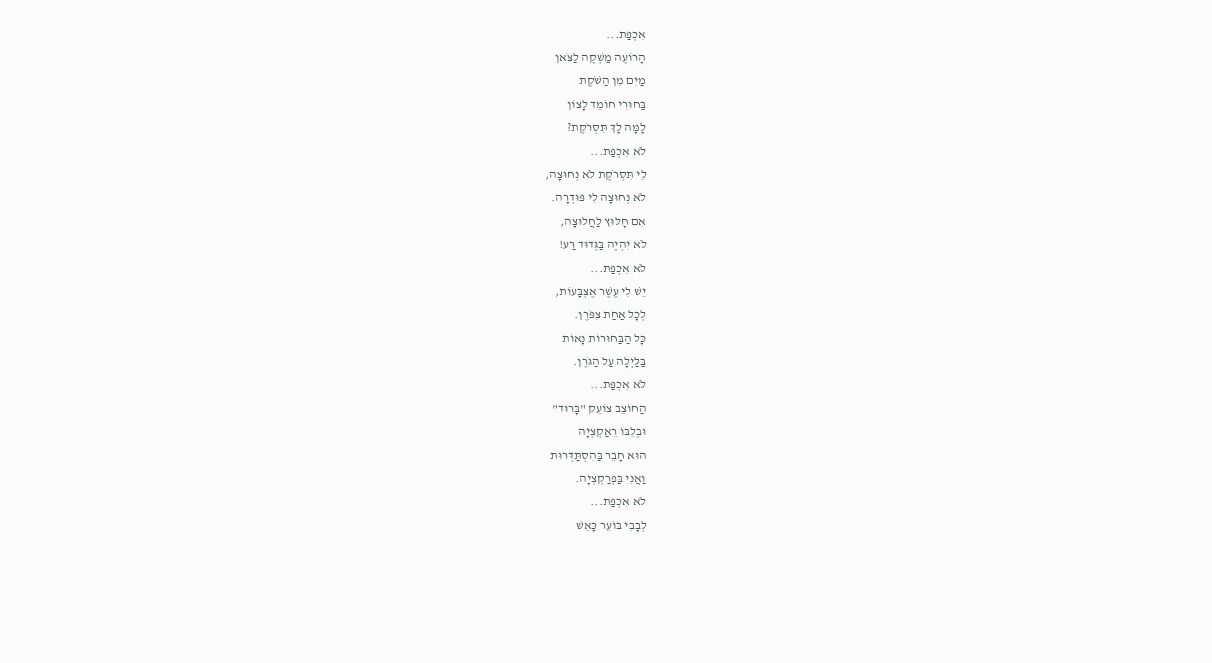אִכְפַּת...
הָרוֹעֶה מַשְׁקֶה לַצֹּאן
מַיִם מִן הַשֹּׁקֶת
בַּחוּרִי חוֹמֵד לָצוֹן
לָמָּה לָךְ תִּסְרֹקֶת?
לֹא אִכְפַּת...
לִי תִּסְרֹקֶת לֹא נְחוּצָה,
לֹא נְחוּצָה לִי פּוּדְרָה.
אִם חָלוּץ לַחֲלוּצָה,
לֹא יִהְיֶה בַּגְּדוּד רַע!
לֹא אִכְפַּת...
יֵשׁ לִי עֶשֶׁר אֶצְבָּעוֹת,
לְכָל אַחַת צִפֹּרֶן.
כָּל הַבַּחוּרוֹת נָאוֹת
בַּלַּיְלָה עַל הַגֹּרֶן.
לֹא אִכְפַּת...
הַחוֹצֵב צוֹעֵק "בָּרוּד"
וּבְלִבּוֹ רֵאַקְצְיָה
הוּא חָבֵר בַּהִסְתַּדְּרוּת
וַאֲנִי בַּפְרַקְצְיָה.
לֹא אִכְפַּת...
לְבָבִי בּוֹעֵר כָּאֵשׁ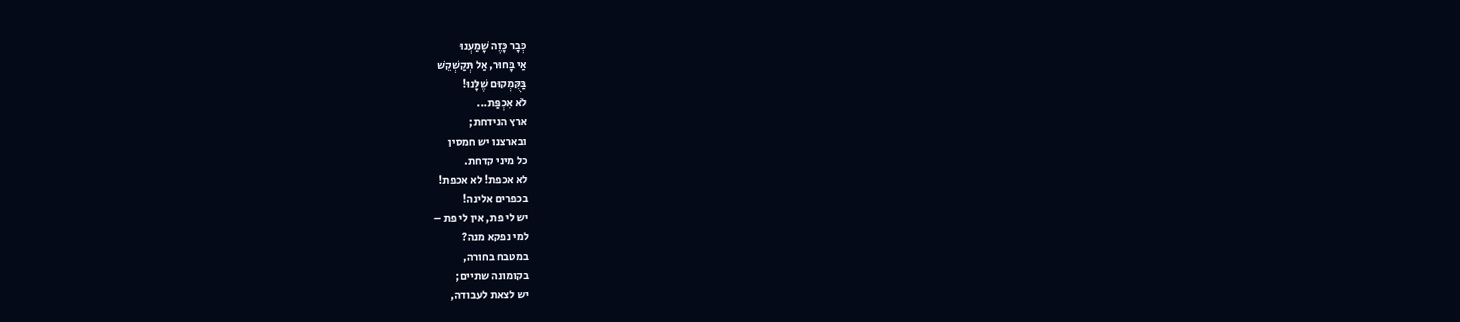כְּבָר כָּזֶה שָׁמַעְנוּ
אַי בָּחוּר, אַל תְּקַשְׁקֵשׁ
בַּקֻּמְקוּם שֶׁלָּנוּ!
לֹא אִכְפַּת...
ארץ הנידחת;
ובארצנו יש חמסין
כל מיני קדחת.
לא אכפת! לא אכפת!
בכפרים אלינה!
יש לי פת, אין לי פת –
למי נפקא מנה?
במטבח בחורה,
בקומונה שתיים;
יש לצאת לעבודה,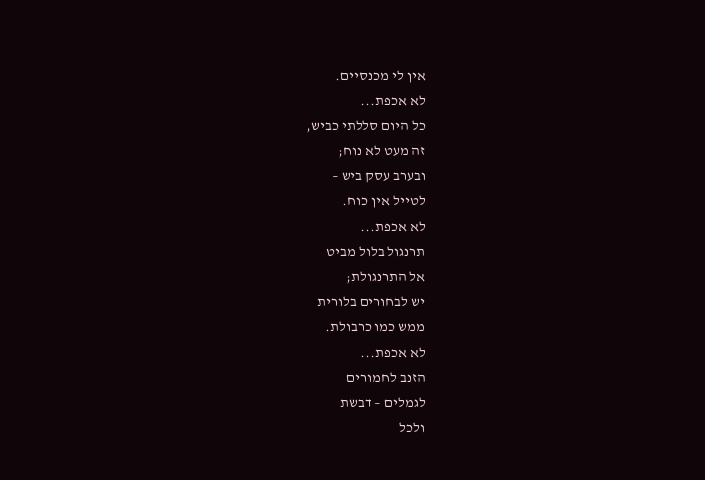אין לי מכנסיים.
לא אכפת...
כל היום סללתי כביש,
זה מעט לא נוח;
ובערב עסק ביש –
לטייל אין כוח.
לא אכפת...
תרנגול בלול מביט
אל התרנגולת;
יש לבחורים בלורית
ממש כמו כרבולת.
לא אכפת...
הזנב לחמורים
לגמלים – דבשת
ולכל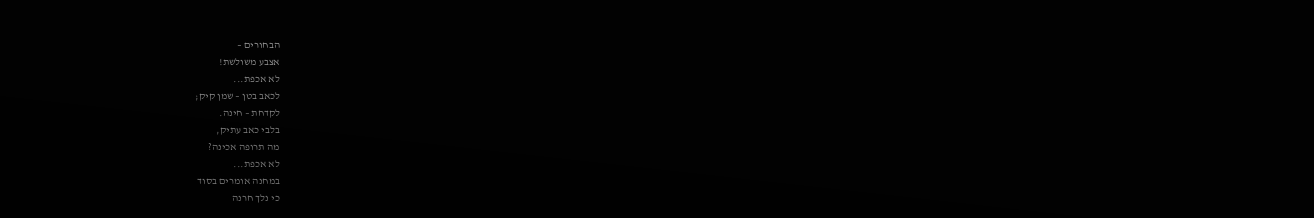הבחורים –
אצבע משולשת!
לא אכפת...
לכאב בטן – שמן קיק;
לקדחת – חינה.
בלבי כאב עתיק,
מה תרופה אכינה?
לא אכפת...
במחנה אומרים בסוד
כי נלך חרנה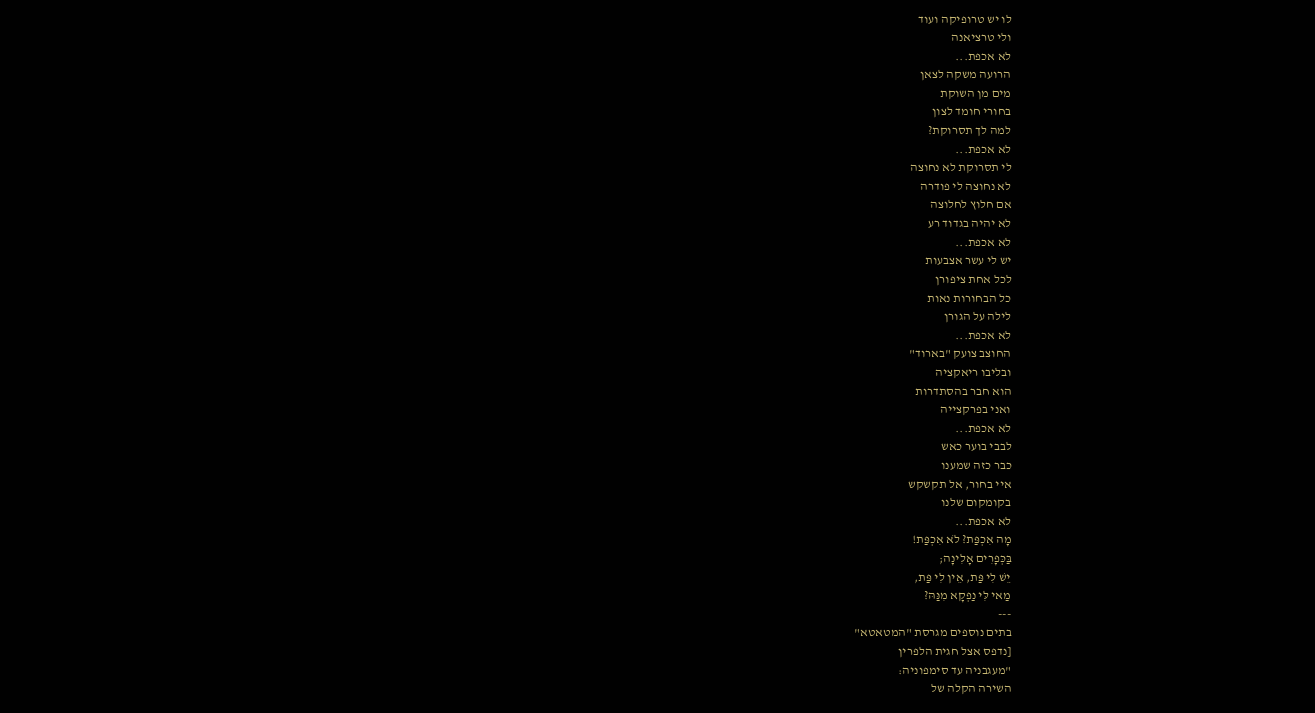לו יש טרופיקה ועוד
ולי טרציאנה
לא אכפת...
הרועה משקה לצאן
מים מן השוקת
בחורי חומד לצון
למה לך תסרוקת?
לא אכפת...
לי תסרוקת לא נחוצה
לא נחוצה לי פודרה
אם חלוץ לחלוצה
לא יהיה בגדוד רע
לא אכפת...
יש לי עשר אצבעות
לכל אחת ציפורן
כל הבחורות נאות
לילה על הגורן
לא אכפת...
החוצב צועק "בארוד"
ובליבו ריאקציה
הוא חבר בהסתדרות
ואני בפרקצייה
לא אכפת...
לבבי בוער כאש
כבר כזה שמענו
איי בחור, אל תקשקש
בקומקום שלנו
לא אכפת...
מָה אִכְפַּת? לֹא אִכְפַּת!
בַּכְּפָרִים אָלִינָה;
יֵשׁ לִי פַּת, אֵין לִי פַּת,
מַאי לִּי נַפְקָא מִנַּהּ?
---
בתים נוספים מגרסת "המטאטא"
[נדפס אצל חגית הלפרין
"מעגבניה עד סימפוניה:
השירה הקלה של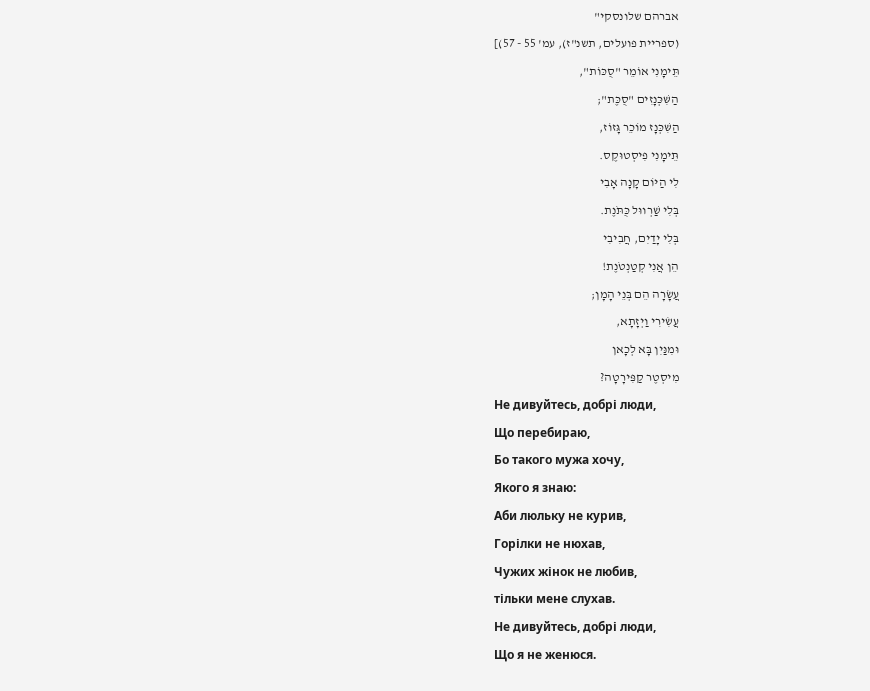אברהם שלונסקי"
(ספריית פועלים, תשנ"ז), עמ' 55 - 57)]
תֵּימָנִי אוֹמֵר "סֻכּוֹת",
הַשִּׁכְּנָזִים "סֻכֶּת";
הַשִּׁכְּנָז מוֹכֵר גָּזוֹז,
תֵּימָנִי פִיסְטוּקֶס.
לִי הַיּוֹם קָנָה אָבִי
בְּלִי שַׁרְווּל כֻּתֹּנֶת.
בְּלִי יָדַיִם, חֲבִיבִי
הֵן אֲנִי קְטַנְטֹנֶת!
עֲשָׂרָה הֵם בְּנֵי הָמָן;
עֲשִׂירִי וַיְזָתָא,
וּמִנַּיִן בָּא לְכָאן
מִיסְטֶר קַפִּירָטָה?
Не дивуйтесь, добрі люди,
Що перебираю,
Бо такого мужа хочу,
Якого я знаю:
Аби люльку не курив,
Горілки не нюхав,
Чужих жінок не любив,
тільки мене слухав.
Не дивуйтесь, добрі люди,
Що я не женюся.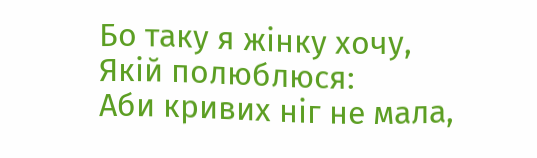Бо таку я жінку хочу,
Якій полюблюся:
Аби кривих ніг не мала,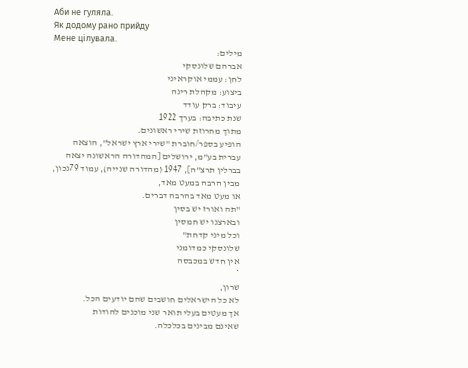Аби не гуляла.
Як додому рано прийду
Мене цілувала.
מילים:
אברהם שלונסקי
לחן: עממי אוקראיני
ביצוע: מקהלת רינה
עיבוד: ברק עודד
שנת כתיבה: בערך 1922
מתוך מחרוזת שירי ראשונים.
הופיע בספר/חוברת "שירי ארץ ישראל", הוצאה עברית בע"מ, ירושלים [המהדורה הראשונה יצאה בברלין תרצ"ה], 1947 (מהדורה שנייה), עמוד 79נכון, מבין הרבה במעט מאד,
או מעט מאד בהרבה דברים.
"תה ואורז יש בסין
ובארצנו יש חמסין
וכל מיני קדחת"
שלונסקי כמדומני
אין חדש במכבסה
*
שרון,
לא כל הישראלים חושבים שהם יודעים הכל.
אך מעטים בעלי תואר שני מוכנים להודות
שאינם מבינים בכלכלה.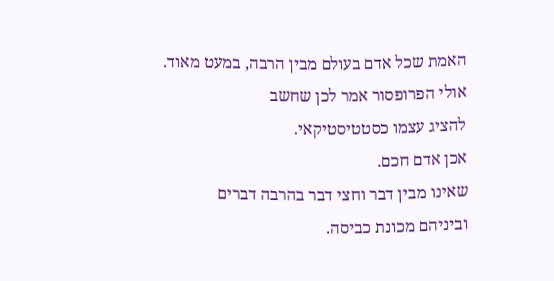האמת שכל אדם בעולם מבין הרבה, במעט מאוד.
אולי הפרופסור אמר לכן שחשב
להציג עצמו כסטטיסטיקאי.
אכן אדם חכם.
שאינו מבין דבר וחצי דבר בהרבה דברים
וביניהם מכונת כביסה.